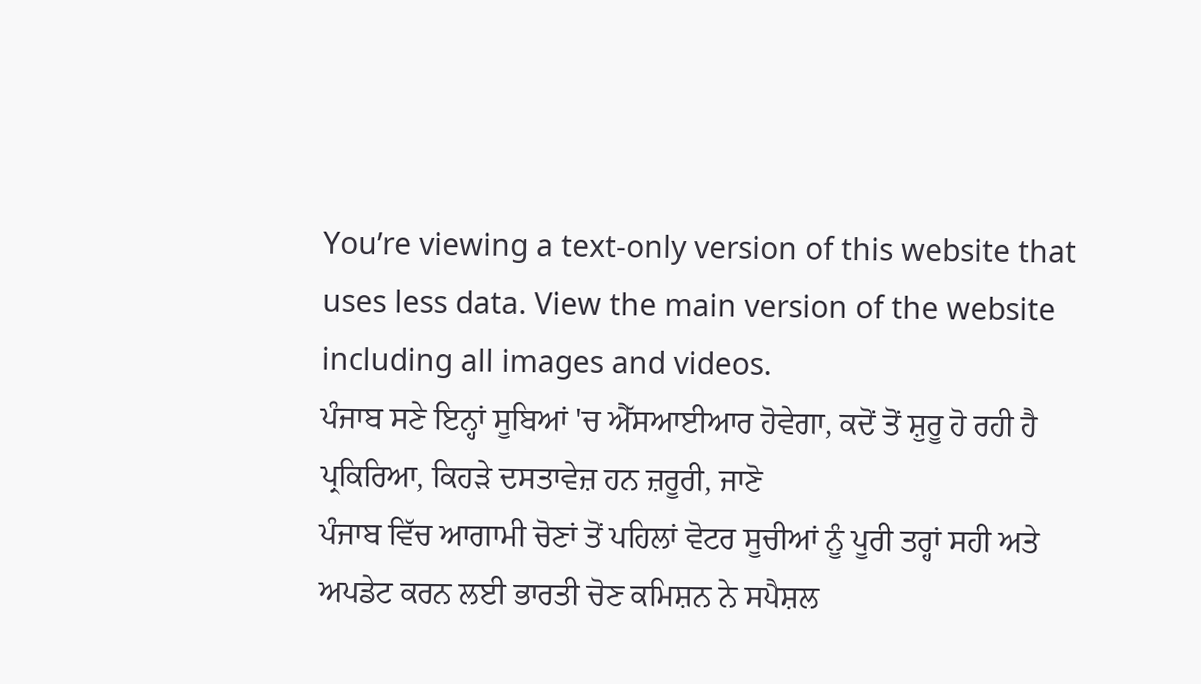You’re viewing a text-only version of this website that uses less data. View the main version of the website including all images and videos.
ਪੰਜਾਬ ਸਣੇ ਇਨ੍ਹਾਂ ਸੂਬਿਆਂ 'ਚ ਐੱਸਆਈਆਰ ਹੋਵੇਗਾ, ਕਦੋਂ ਤੋਂ ਸ਼ੁਰੂ ਹੋ ਰਹੀ ਹੈ ਪ੍ਰਕਿਰਿਆ, ਕਿਹੜੇ ਦਸਤਾਵੇਜ਼ ਹਨ ਜ਼ਰੂਰੀ, ਜਾਣੋ
ਪੰਜਾਬ ਵਿੱਚ ਆਗਾਮੀ ਚੋਣਾਂ ਤੋਂ ਪਹਿਲਾਂ ਵੋਟਰ ਸੂਚੀਆਂ ਨੂੰ ਪੂਰੀ ਤਰ੍ਹਾਂ ਸਹੀ ਅਤੇ ਅਪਡੇਟ ਕਰਨ ਲਈ ਭਾਰਤੀ ਚੋਣ ਕਮਿਸ਼ਨ ਨੇ ਸਪੈਸ਼ਲ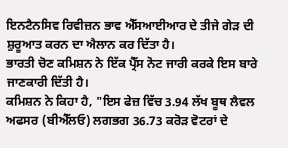ਇਨਟੈਨਸਿਵ ਰਿਵੀਜ਼ਨ ਭਾਵ ਐੱਸਆਈਆਰ ਦੇ ਤੀਜੇ ਗੇੜ ਦੀ ਸ਼ੁਰੂਆਤ ਕਰਨ ਦਾ ਐਲਾਨ ਕਰ ਦਿੱਤਾ ਹੈ।
ਭਾਰਤੀ ਚੋਣ ਕਮਿਸ਼ਨ ਨੇ ਇੱਕ ਪ੍ਰੈੱਸ ਨੋਟ ਜਾਰੀ ਕਰਕੇ ਇਸ ਬਾਰੇ ਜਾਣਕਾਰੀ ਦਿੱਤੀ ਹੈ।
ਕਮਿਸ਼ਨ ਨੇ ਕਿਹਾ ਹੈ, "ਇਸ ਫੇਜ਼ ਵਿੱਚ 3.94 ਲੱਖ ਬੂਥ ਲੈਵਲ ਅਫਸਰ (ਬੀਐੱਲਓ) ਲਗਭਗ 36.73 ਕਰੋੜ ਵੋਟਰਾਂ ਦੇ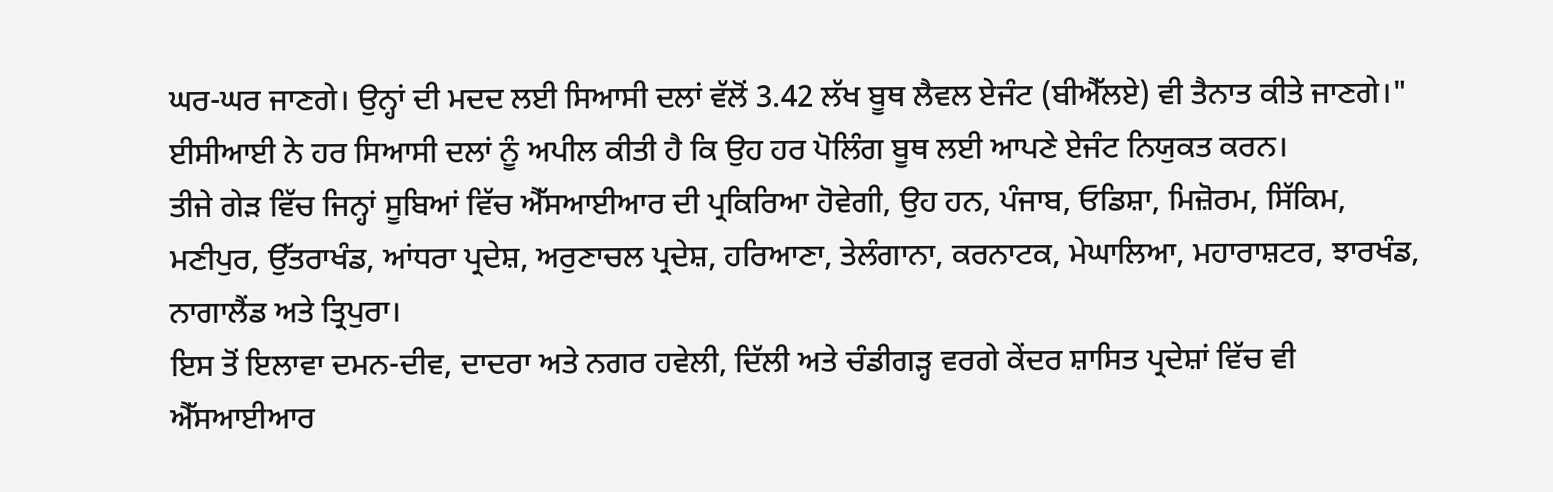ਘਰ-ਘਰ ਜਾਣਗੇ। ਉਨ੍ਹਾਂ ਦੀ ਮਦਦ ਲਈ ਸਿਆਸੀ ਦਲਾਂ ਵੱਲੋਂ 3.42 ਲੱਖ ਬੂਥ ਲੈਵਲ ਏਜੰਟ (ਬੀਐੱਲਏ) ਵੀ ਤੈਨਾਤ ਕੀਤੇ ਜਾਣਗੇ।"
ਈਸੀਆਈ ਨੇ ਹਰ ਸਿਆਸੀ ਦਲਾਂ ਨੂੰ ਅਪੀਲ ਕੀਤੀ ਹੈ ਕਿ ਉਹ ਹਰ ਪੋਲਿੰਗ ਬੂਥ ਲਈ ਆਪਣੇ ਏਜੰਟ ਨਿਯੁਕਤ ਕਰਨ।
ਤੀਜੇ ਗੇੜ ਵਿੱਚ ਜਿਨ੍ਹਾਂ ਸੂਬਿਆਂ ਵਿੱਚ ਐੱਸਆਈਆਰ ਦੀ ਪ੍ਰਕਿਰਿਆ ਹੋਵੇਗੀ, ਉਹ ਹਨ, ਪੰਜਾਬ, ਓਡਿਸ਼ਾ, ਮਿਜ਼ੋਰਮ, ਸਿੱਕਿਮ, ਮਣੀਪੁਰ, ਉੱਤਰਾਖੰਡ, ਆਂਧਰਾ ਪ੍ਰਦੇਸ਼, ਅਰੁਣਾਚਲ ਪ੍ਰਦੇਸ਼, ਹਰਿਆਣਾ, ਤੇਲੰਗਾਨਾ, ਕਰਨਾਟਕ, ਮੇਘਾਲਿਆ, ਮਹਾਰਾਸ਼ਟਰ, ਝਾਰਖੰਡ, ਨਾਗਾਲੈਂਡ ਅਤੇ ਤ੍ਰਿਪੁਰਾ।
ਇਸ ਤੋਂ ਇਲਾਵਾ ਦਮਨ-ਦੀਵ, ਦਾਦਰਾ ਅਤੇ ਨਗਰ ਹਵੇਲੀ, ਦਿੱਲੀ ਅਤੇ ਚੰਡੀਗੜ੍ਹ ਵਰਗੇ ਕੇਂਦਰ ਸ਼ਾਸਿਤ ਪ੍ਰਦੇਸ਼ਾਂ ਵਿੱਚ ਵੀ ਐੱਸਆਈਆਰ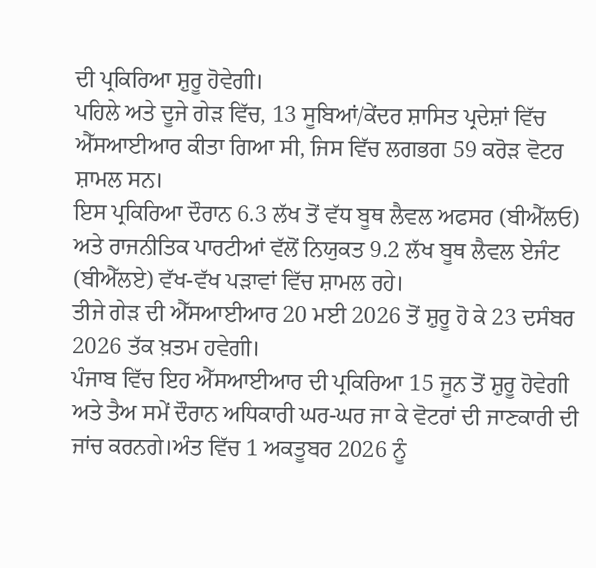ਦੀ ਪ੍ਰਕਿਰਿਆ ਸ਼ੁਰੂ ਹੋਵੇਗੀ।
ਪਹਿਲੇ ਅਤੇ ਦੂਜੇ ਗੇੜ ਵਿੱਚ, 13 ਸੂਬਿਆਂ/ਕੇਂਦਰ ਸ਼ਾਸਿਤ ਪ੍ਰਦੇਸ਼ਾਂ ਵਿੱਚ ਐੱਸਆਈਆਰ ਕੀਤਾ ਗਿਆ ਸੀ, ਜਿਸ ਵਿੱਚ ਲਗਭਗ 59 ਕਰੋੜ ਵੋਟਰ ਸ਼ਾਮਲ ਸਨ।
ਇਸ ਪ੍ਰਕਿਰਿਆ ਦੌਰਾਨ 6.3 ਲੱਖ ਤੋਂ ਵੱਧ ਬੂਥ ਲੈਵਲ ਅਫਸਰ (ਬੀਐੱਲਓ) ਅਤੇ ਰਾਜਨੀਤਿਕ ਪਾਰਟੀਆਂ ਵੱਲੋਂ ਨਿਯੁਕਤ 9.2 ਲੱਖ ਬੂਥ ਲੈਵਲ ਏਜੰਟ (ਬੀਐੱਲਏ) ਵੱਖ-ਵੱਖ ਪੜਾਵਾਂ ਵਿੱਚ ਸ਼ਾਮਲ ਰਹੇ।
ਤੀਜੇ ਗੇੜ ਦੀ ਐੱਸਆਈਆਰ 20 ਮਈ 2026 ਤੋਂ ਸ਼ੁਰੂ ਹੋ ਕੇ 23 ਦਸੰਬਰ 2026 ਤੱਕ ਖ਼ਤਮ ਹਵੇਗੀ।
ਪੰਜਾਬ ਵਿੱਚ ਇਹ ਐੱਸਆਈਆਰ ਦੀ ਪ੍ਰਕਿਰਿਆ 15 ਜੂਨ ਤੋਂ ਸ਼ੁਰੂ ਹੋਵੇਗੀ ਅਤੇ ਤੈਅ ਸਮੇਂ ਦੌਰਾਨ ਅਧਿਕਾਰੀ ਘਰ-ਘਰ ਜਾ ਕੇ ਵੋਟਰਾਂ ਦੀ ਜਾਣਕਾਰੀ ਦੀ ਜਾਂਚ ਕਰਨਗੇ।ਅੰਤ ਵਿੱਚ 1 ਅਕਤੂਬਰ 2026 ਨੂੰ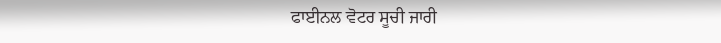ਫਾਈਨਲ ਵੋਟਰ ਸੂਚੀ ਜਾਰੀ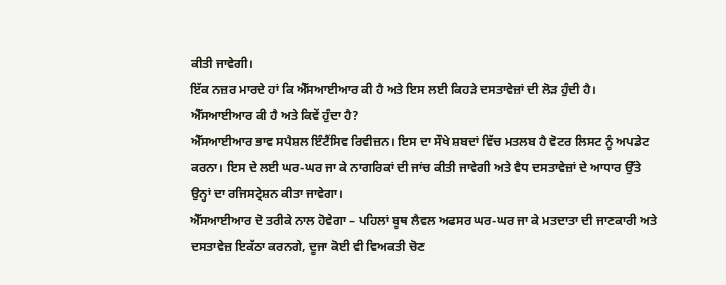ਕੀਤੀ ਜਾਵੇਗੀ।
ਇੱਕ ਨਜ਼ਰ ਮਾਰਦੇ ਹਾਂ ਕਿ ਐੱਸਆਈਆਰ ਕੀ ਹੈ ਅਤੇ ਇਸ ਲਈ ਕਿਹੜੇ ਦਸਤਾਵੇਜ਼ਾਂ ਦੀ ਲੋੜ ਹੁੰਦੀ ਹੈ।
ਐੱਸਆਈਆਰ ਕੀ ਹੈ ਅਤੇ ਕਿਵੇਂ ਹੁੰਦਾ ਹੈ?
ਐੱਸਆਈਆਰ ਭਾਵ ਸਪੈਸ਼ਲ ਇੰਟੈਂਸਿਵ ਰਿਵੀਜ਼ਨ। ਇਸ ਦਾ ਸੌਖੇ ਸ਼ਬਦਾਂ ਵਿੱਚ ਮਤਲਬ ਹੈ ਵੋਟਰ ਲਿਸਟ ਨੂੰ ਅਪਡੇਟ ਕਰਨਾ। ਇਸ ਦੇ ਲਈ ਘਰ-ਘਰ ਜਾ ਕੇ ਨਾਗਰਿਕਾਂ ਦੀ ਜਾਂਚ ਕੀਤੀ ਜਾਵੇਗੀ ਅਤੇ ਵੈਧ ਦਸਤਾਵੇਜ਼ਾਂ ਦੇ ਆਧਾਰ ਉੱਤੇ ਉਨ੍ਹਾਂ ਦਾ ਰਜਿਸਟ੍ਰੇਸ਼ਨ ਕੀਤਾ ਜਾਵੇਗਾ।
ਐੱਸਆਈਆਰ ਦੋ ਤਰੀਕੇ ਨਾਲ ਹੋਵੇਗਾ – ਪਹਿਲਾਂ ਬੂਥ ਲੈਵਲ ਅਫਸਰ ਘਰ-ਘਰ ਜਾ ਕੇ ਮਤਦਾਤਾ ਦੀ ਜਾਣਕਾਰੀ ਅਤੇ ਦਸਤਾਵੇਜ਼ ਇਕੱਠਾ ਕਰਨਗੇ, ਦੂਜਾ ਕੋਈ ਵੀ ਵਿਅਕਤੀ ਚੋਣ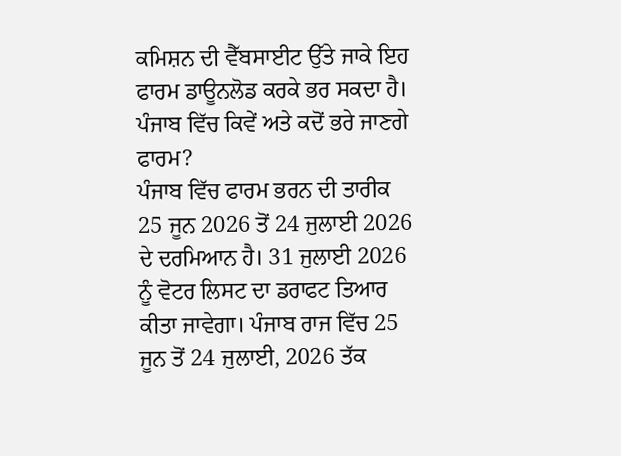ਕਮਿਸ਼ਨ ਦੀ ਵੈੱਬਸਾਈਟ ਉੱਤੇ ਜਾਕੇ ਇਹ ਫਾਰਮ ਡਾਊਨਲੋਡ ਕਰਕੇ ਭਰ ਸਕਦਾ ਹੈ।
ਪੰਜਾਬ ਵਿੱਚ ਕਿਵੇਂ ਅਤੇ ਕਦੋਂ ਭਰੇ ਜਾਣਗੇ ਫਾਰਮ?
ਪੰਜਾਬ ਵਿੱਚ ਫਾਰਮ ਭਰਨ ਦੀ ਤਾਰੀਕ 25 ਜੂਨ 2026 ਤੋਂ 24 ਜੁਲਾਈ 2026 ਦੇ ਦਰਮਿਆਨ ਹੈ। 31 ਜੁਲਾਈ 2026 ਨੂੰ ਵੋਟਰ ਲਿਸਟ ਦਾ ਡਰਾਫਟ ਤਿਆਰ ਕੀਤਾ ਜਾਵੇਗਾ। ਪੰਜਾਬ ਰਾਜ ਵਿੱਚ 25 ਜੂਨ ਤੋਂ 24 ਜੁਲਾਈ, 2026 ਤੱਕ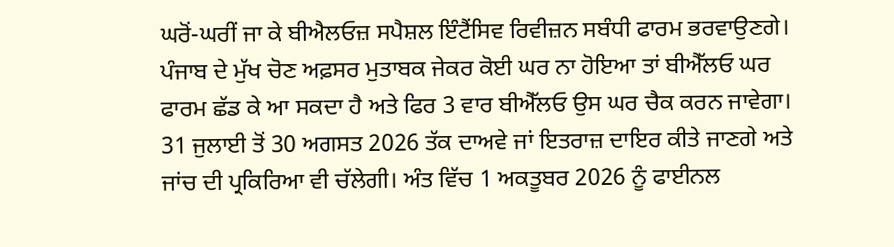ਘਰੋਂ-ਘਰੀਂ ਜਾ ਕੇ ਬੀਐਲਓਜ਼ ਸਪੈਸ਼ਲ ਇੰਟੈਂਸਿਵ ਰਿਵੀਜ਼ਨ ਸਬੰਧੀ ਫਾਰਮ ਭਰਵਾਉਣਗੇ।
ਪੰਜਾਬ ਦੇ ਮੁੱਖ ਚੋਣ ਅਫ਼ਸਰ ਮੁਤਾਬਕ ਜੇਕਰ ਕੋਈ ਘਰ ਨਾ ਹੋਇਆ ਤਾਂ ਬੀਐੱਲਓ ਘਰ ਫਾਰਮ ਛੱਡ ਕੇ ਆ ਸਕਦਾ ਹੈ ਅਤੇ ਫਿਰ 3 ਵਾਰ ਬੀਐੱਲਓ ਉਸ ਘਰ ਚੈਕ ਕਰਨ ਜਾਵੇਗਾ।
31 ਜੁਲਾਈ ਤੋਂ 30 ਅਗਸਤ 2026 ਤੱਕ ਦਾਅਵੇ ਜਾਂ ਇਤਰਾਜ਼ ਦਾਇਰ ਕੀਤੇ ਜਾਣਗੇ ਅਤੇ ਜਾਂਚ ਦੀ ਪ੍ਰਕਿਰਿਆ ਵੀ ਚੱਲੇਗੀ। ਅੰਤ ਵਿੱਚ 1 ਅਕਤੂਬਰ 2026 ਨੂੰ ਫਾਈਨਲ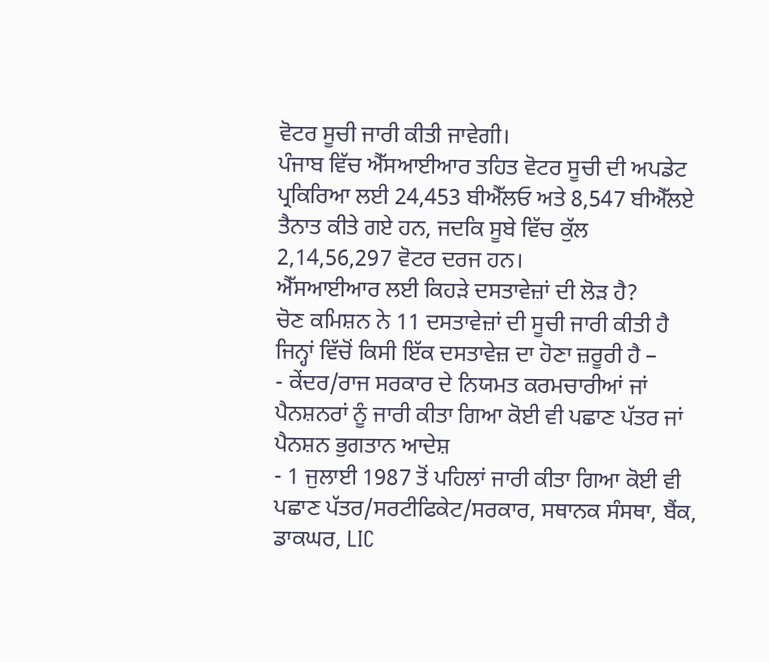ਵੋਟਰ ਸੂਚੀ ਜਾਰੀ ਕੀਤੀ ਜਾਵੇਗੀ।
ਪੰਜਾਬ ਵਿੱਚ ਐੱਸਆਈਆਰ ਤਹਿਤ ਵੋਟਰ ਸੂਚੀ ਦੀ ਅਪਡੇਟ ਪ੍ਰਕਿਰਿਆ ਲਈ 24,453 ਬੀਐੱਲਓ ਅਤੇ 8,547 ਬੀਐੱਲਏ ਤੈਨਾਤ ਕੀਤੇ ਗਏ ਹਨ, ਜਦਕਿ ਸੂਬੇ ਵਿੱਚ ਕੁੱਲ 2,14,56,297 ਵੋਟਰ ਦਰਜ ਹਨ।
ਐੱਸਆਈਆਰ ਲਈ ਕਿਹੜੇ ਦਸਤਾਵੇਜ਼ਾਂ ਦੀ ਲੋੜ ਹੈ?
ਚੋਣ ਕਮਿਸ਼ਨ ਨੇ 11 ਦਸਤਾਵੇਜ਼ਾਂ ਦੀ ਸੂਚੀ ਜਾਰੀ ਕੀਤੀ ਹੈ ਜਿਨ੍ਹਾਂ ਵਿੱਚੋਂ ਕਿਸੀ ਇੱਕ ਦਸਤਾਵੇਜ਼ ਦਾ ਹੋਣਾ ਜ਼ਰੂਰੀ ਹੈ –
- ਕੇਂਦਰ/ਰਾਜ ਸਰਕਾਰ ਦੇ ਨਿਯਮਤ ਕਰਮਚਾਰੀਆਂ ਜਾਂ ਪੈਨਸ਼ਨਰਾਂ ਨੂੰ ਜਾਰੀ ਕੀਤਾ ਗਿਆ ਕੋਈ ਵੀ ਪਛਾਣ ਪੱਤਰ ਜਾਂ ਪੈਨਸ਼ਨ ਭੁਗਤਾਨ ਆਦੇਸ਼
- 1 ਜੁਲਾਈ 1987 ਤੋਂ ਪਹਿਲਾਂ ਜਾਰੀ ਕੀਤਾ ਗਿਆ ਕੋਈ ਵੀ ਪਛਾਣ ਪੱਤਰ/ਸਰਟੀਫਿਕੇਟ/ਸਰਕਾਰ, ਸਥਾਨਕ ਸੰਸਥਾ, ਬੈਂਕ, ਡਾਕਘਰ, LIC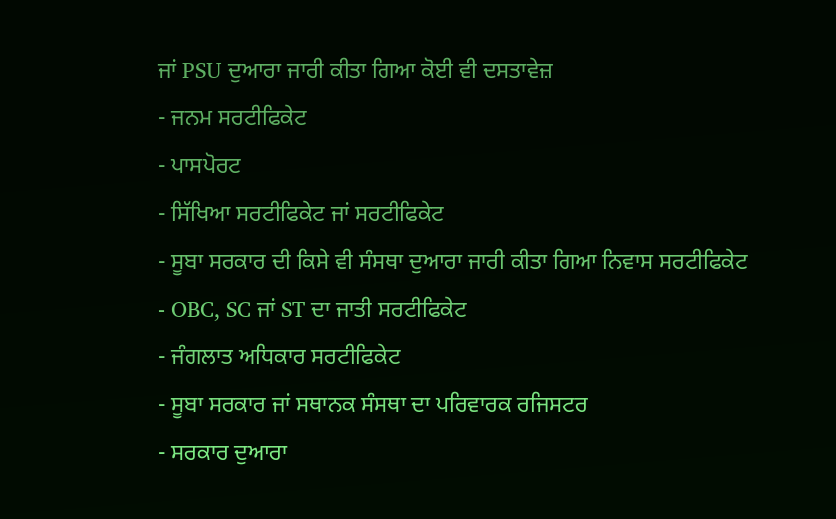ਜਾਂ PSU ਦੁਆਰਾ ਜਾਰੀ ਕੀਤਾ ਗਿਆ ਕੋਈ ਵੀ ਦਸਤਾਵੇਜ਼
- ਜਨਮ ਸਰਟੀਫਿਕੇਟ
- ਪਾਸਪੋਰਟ
- ਸਿੱਖਿਆ ਸਰਟੀਫਿਕੇਟ ਜਾਂ ਸਰਟੀਫਿਕੇਟ
- ਸੂਬਾ ਸਰਕਾਰ ਦੀ ਕਿਸੇ ਵੀ ਸੰਸਥਾ ਦੁਆਰਾ ਜਾਰੀ ਕੀਤਾ ਗਿਆ ਨਿਵਾਸ ਸਰਟੀਫਿਕੇਟ
- OBC, SC ਜਾਂ ST ਦਾ ਜਾਤੀ ਸਰਟੀਫਿਕੇਟ
- ਜੰਗਲਾਤ ਅਧਿਕਾਰ ਸਰਟੀਫਿਕੇਟ
- ਸੂਬਾ ਸਰਕਾਰ ਜਾਂ ਸਥਾਨਕ ਸੰਸਥਾ ਦਾ ਪਰਿਵਾਰਕ ਰਜਿਸਟਰ
- ਸਰਕਾਰ ਦੁਆਰਾ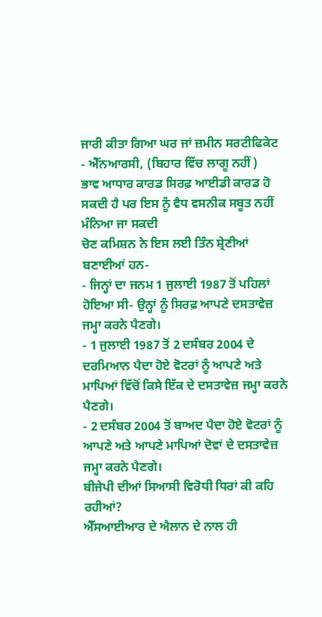ਜਾਰੀ ਕੀਤਾ ਗਿਆ ਘਰ ਜਾਂ ਜ਼ਮੀਨ ਸਰਟੀਫਿਕੇਟ
- ਐੱਨਆਰਸੀ, (ਬਿਹਾਰ ਵਿੱਚ ਲਾਗੂ ਨਹੀਂ)
ਭਾਵ ਆਧਾਰ ਕਾਰਡ ਸਿਰਫ਼ ਆਈਡੀ ਕਾਰਡ ਹੋ ਸਕਦੀ ਹੈ ਪਰ ਇਸ ਨੂੰ ਵੈਧ ਵਸਨੀਕ ਸਬੂਤ ਨਹੀਂ ਮੰਨਿਆ ਜਾ ਸਕਦੀ
ਚੋਣ ਕਮਿਸ਼ਨ ਨੇ ਇਸ ਲਈ ਤਿੰਨ ਸ਼੍ਰੇਣੀਆਂ ਬਣਾਈਆਂ ਹਨ-
- ਜਿਨ੍ਹਾਂ ਦਾ ਜਨਮ 1 ਜੁਲਾਈ 1987 ਤੋਂ ਪਹਿਲਾਂ ਹੋਇਆ ਸੀ- ਉਨ੍ਹਾਂ ਨੂੰ ਸਿਰਫ਼ ਆਪਣੇ ਦਸਤਾਵੇਜ਼ ਜਮ੍ਹਾ ਕਰਨੇ ਪੈਣਗੇ।
- 1 ਜੁਲਾਈ 1987 ਤੋਂ 2 ਦਸੰਬਰ 2004 ਦੇ ਦਰਮਿਆਨ ਪੈਦਾ ਹੋਏ ਵੋਟਰਾਂ ਨੂੰ ਆਪਣੇ ਅਤੇ ਮਾਪਿਆਂ ਵਿੱਚੋਂ ਕਿਸੇ ਇੱਕ ਦੇ ਦਸਤਾਵੇਜ਼ ਜਮ੍ਹਾ ਕਰਨੇ ਪੈਣਗੇ।
- 2 ਦਸੰਬਰ 2004 ਤੋਂ ਬਾਅਦ ਪੈਦਾ ਹੋਏ ਵੋਟਰਾਂ ਨੂੰ ਆਪਣੇ ਅਤੇ ਆਪਣੇ ਮਾਪਿਆਂ ਦੋਵਾਂ ਦੇ ਦਸਤਾਵੇਜ਼ ਜਮ੍ਹਾ ਕਰਨੇ ਪੈਣਗੇ।
ਬੀਜੇਪੀ ਦੀਆਂ ਸਿਆਸੀ ਵਿਰੋਧੀ ਧਿਰਾਂ ਕੀ ਕਹਿ ਰਹੀਆਂ?
ਐੱਸਆਈਆਰ ਦੇ ਐਲਾਨ ਦੇ ਨਾਲ ਹੀ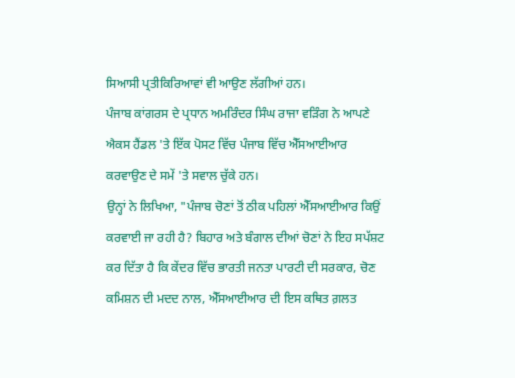ਸਿਆਸੀ ਪ੍ਰਤੀਕਿਰਿਆਵਾਂ ਵੀ ਆਉਣ ਲੱਗੀਆਂ ਹਨ।
ਪੰਜਾਬ ਕਾਂਗਰਸ ਦੇ ਪ੍ਰਧਾਨ ਅਮਰਿੰਦਰ ਸਿੰਘ ਰਾਜਾ ਵੜਿੰਗ ਨੇ ਆਪਣੇ ਐਕਸ ਹੈਂਡਲ 'ਤੇ ਇੱਕ ਪੋਸਟ ਵਿੱਚ ਪੰਜਾਬ ਵਿੱਚ ਐੱਸਆਈਆਰ ਕਰਵਾਉਣ ਦੇ ਸਮੇਂ 'ਤੇ ਸਵਾਲ ਚੁੱਕੇ ਹਨ।
ਉਨ੍ਹਾਂ ਨੇ ਲਿਖਿਆ, "ਪੰਜਾਬ ਚੋਣਾਂ ਤੋਂ ਠੀਕ ਪਹਿਲਾਂ ਐੱਸਆਈਆਰ ਕਿਉਂ ਕਰਵਾਈ ਜਾ ਰਹੀ ਹੈ? ਬਿਹਾਰ ਅਤੇ ਬੰਗਾਲ ਦੀਆਂ ਚੋਣਾਂ ਨੇ ਇਹ ਸਪੱਸ਼ਟ ਕਰ ਦਿੱਤਾ ਹੈ ਕਿ ਕੇਂਦਰ ਵਿੱਚ ਭਾਰਤੀ ਜਨਤਾ ਪਾਰਟੀ ਦੀ ਸਰਕਾਰ, ਚੋਣ ਕਮਿਸ਼ਨ ਦੀ ਮਦਦ ਨਾਲ, ਐੱਸਆਈਆਰ ਦੀ ਇਸ ਕਥਿਤ ਗ਼ਲਤ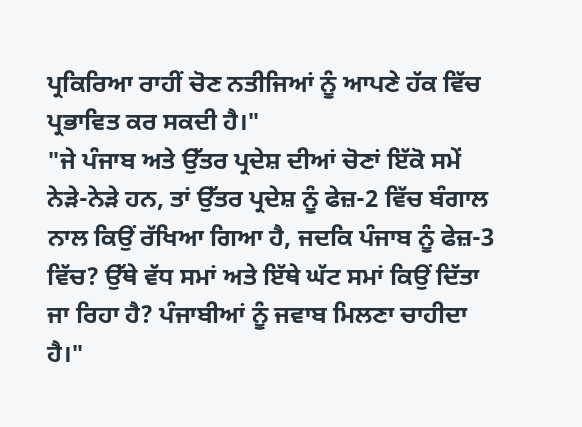ਪ੍ਰਕਿਰਿਆ ਰਾਹੀਂ ਚੋਣ ਨਤੀਜਿਆਂ ਨੂੰ ਆਪਣੇ ਹੱਕ ਵਿੱਚ ਪ੍ਰਭਾਵਿਤ ਕਰ ਸਕਦੀ ਹੈ।"
"ਜੇ ਪੰਜਾਬ ਅਤੇ ਉੱਤਰ ਪ੍ਰਦੇਸ਼ ਦੀਆਂ ਚੋਣਾਂ ਇੱਕੋ ਸਮੇਂ ਨੇੜੇ-ਨੇੜੇ ਹਨ, ਤਾਂ ਉੱਤਰ ਪ੍ਰਦੇਸ਼ ਨੂੰ ਫੇਜ਼-2 ਵਿੱਚ ਬੰਗਾਲ ਨਾਲ ਕਿਉਂ ਰੱਖਿਆ ਗਿਆ ਹੈ, ਜਦਕਿ ਪੰਜਾਬ ਨੂੰ ਫੇਜ਼-3 ਵਿੱਚ? ਉੱਥੇ ਵੱਧ ਸਮਾਂ ਅਤੇ ਇੱਥੇ ਘੱਟ ਸਮਾਂ ਕਿਉਂ ਦਿੱਤਾ ਜਾ ਰਿਹਾ ਹੈ? ਪੰਜਾਬੀਆਂ ਨੂੰ ਜਵਾਬ ਮਿਲਣਾ ਚਾਹੀਦਾ ਹੈ।"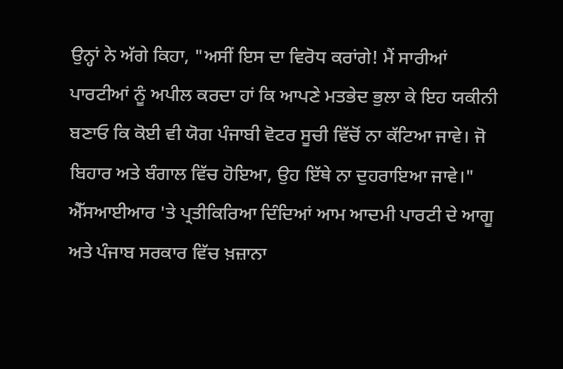ਉਨ੍ਹਾਂ ਨੇ ਅੱਗੇ ਕਿਹਾ, "ਅਸੀਂ ਇਸ ਦਾ ਵਿਰੋਧ ਕਰਾਂਗੇ! ਮੈਂ ਸਾਰੀਆਂ ਪਾਰਟੀਆਂ ਨੂੰ ਅਪੀਲ ਕਰਦਾ ਹਾਂ ਕਿ ਆਪਣੇ ਮਤਭੇਦ ਭੁਲਾ ਕੇ ਇਹ ਯਕੀਨੀ ਬਣਾਓ ਕਿ ਕੋਈ ਵੀ ਯੋਗ ਪੰਜਾਬੀ ਵੋਟਰ ਸੂਚੀ ਵਿੱਚੋਂ ਨਾ ਕੱਟਿਆ ਜਾਵੇ। ਜੋ ਬਿਹਾਰ ਅਤੇ ਬੰਗਾਲ ਵਿੱਚ ਹੋਇਆ, ਉਹ ਇੱਥੇ ਨਾ ਦੁਹਰਾਇਆ ਜਾਵੇ।"
ਐੱਸਆਈਆਰ 'ਤੇ ਪ੍ਰਤੀਕਿਰਿਆ ਦਿੰਦਿਆਂ ਆਮ ਆਦਮੀ ਪਾਰਟੀ ਦੇ ਆਗੂ ਅਤੇ ਪੰਜਾਬ ਸਰਕਾਰ ਵਿੱਚ ਖ਼ਜ਼ਾਨਾ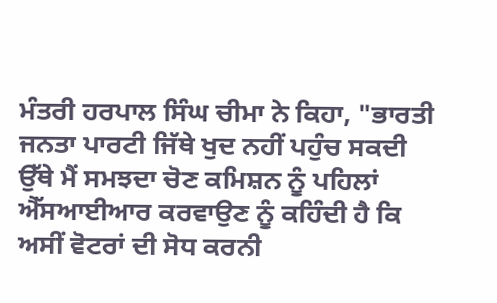ਮੰਤਰੀ ਹਰਪਾਲ ਸਿੰਘ ਚੀਮਾ ਨੇ ਕਿਹਾ, "ਭਾਰਤੀ ਜਨਤਾ ਪਾਰਟੀ ਜਿੱਥੇ ਖੁਦ ਨਹੀਂ ਪਹੁੰਚ ਸਕਦੀ ਉੱਥੇ ਮੈਂ ਸਮਝਦਾ ਚੋਣ ਕਮਿਸ਼ਨ ਨੂੰ ਪਹਿਲਾਂ ਐੱਸਆਈਆਰ ਕਰਵਾਉਣ ਨੂੰ ਕਹਿੰਦੀ ਹੈ ਕਿ ਅਸੀਂ ਵੋਟਰਾਂ ਦੀ ਸੋਧ ਕਰਨੀ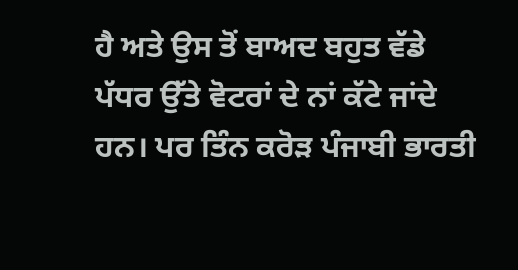ਹੈ ਅਤੇ ਉਸ ਤੋਂ ਬਾਅਦ ਬਹੁਤ ਵੱਡੇ ਪੱਧਰ ਉੱਤੇ ਵੋਟਰਾਂ ਦੇ ਨਾਂ ਕੱਟੇ ਜਾਂਦੇ ਹਨ। ਪਰ ਤਿੰਨ ਕਰੋੜ ਪੰਜਾਬੀ ਭਾਰਤੀ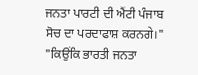ਜਨਤਾ ਪਾਰਟੀ ਦੀ ਐਂਟੀ ਪੰਜਾਬ ਸੋਚ ਦਾ ਪਰਦਾਫਾਸ਼ ਕਰਨਗੇ।"
"ਕਿਉਂਕਿ ਭਾਰਤੀ ਜਨਤਾ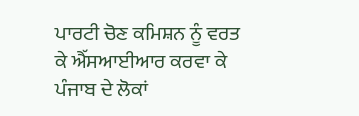ਪਾਰਟੀ ਚੋਣ ਕਮਿਸ਼ਨ ਨੂੰ ਵਰਤ ਕੇ ਐੱਸਆਈਆਰ ਕਰਵਾ ਕੇ ਪੰਜਾਬ ਦੇ ਲੋਕਾਂ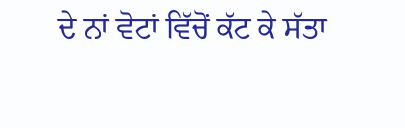ਦੇ ਨਾਂ ਵੋਟਾਂ ਵਿੱਚੋਂ ਕੱਟ ਕੇ ਸੱਤਾ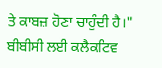ਤੇ ਕਾਬਜ਼ ਹੋਣਾ ਚਾਹੁੰਦੀ ਹੈ।"
ਬੀਬੀਸੀ ਲਈ ਕਲੈਕਟਿਵ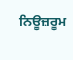ਨਿਊਜ਼ਰੂਮ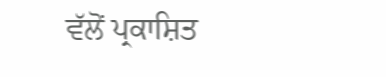ਵੱਲੋਂ ਪ੍ਰਕਾਸ਼ਿਤ